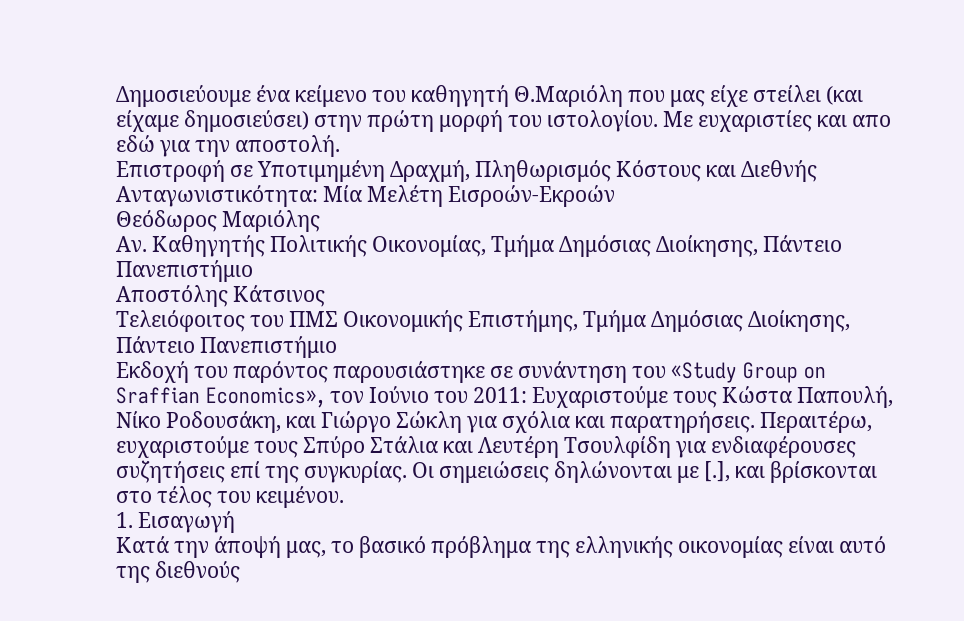Δημοσιεύουμε ένα κείμενο του καθηγητή Θ.Μαριόλη που μας είχε στείλει (και είχαμε δημοσιεύσει) στην πρώτη μορφή του ιστολογίου. Με ευχαριστίες και απο εδώ για την αποστολή.
Επιστροφή σε Υποτιμημένη Δραχμή, Πληθωρισμός Κόστους και Διεθνής Ανταγωνιστικότητα: Μία Μελέτη Εισροών-Εκροών
Θεόδωρος Μαριόλης
Αν. Καθηγητής Πολιτικής Οικονομίας, Τμήμα Δημόσιας Διοίκησης, Πάντειο Πανεπιστήμιο
Αποστόλης Κάτσινος
Τελειόφοιτος του ΠΜΣ Οικονομικής Επιστήμης, Τμήμα Δημόσιας Διοίκησης, Πάντειο Πανεπιστήμιο
Εκδοχή του παρόντος παρουσιάστηκε σε συνάντηση του «Study Group on Sraffian Economics», τον Ιούνιο του 2011: Ευχαριστούμε τους Κώστα Παπουλή, Νίκο Ροδουσάκη, και Γιώργο Σώκλη για σχόλια και παρατηρήσεις. Περαιτέρω, ευχαριστούμε τους Σπύρο Στάλια και Λευτέρη Τσουλφίδη για ενδιαφέρουσες συζητήσεις επί της συγκυρίας. Οι σημειώσεις δηλώνονται με [.], και βρίσκονται στο τέλος του κειμένου.
1. Εισαγωγή
Κατά την άποψή μας, το βασικό πρόβλημα της ελληνικής οικονομίας είναι αυτό της διεθνούς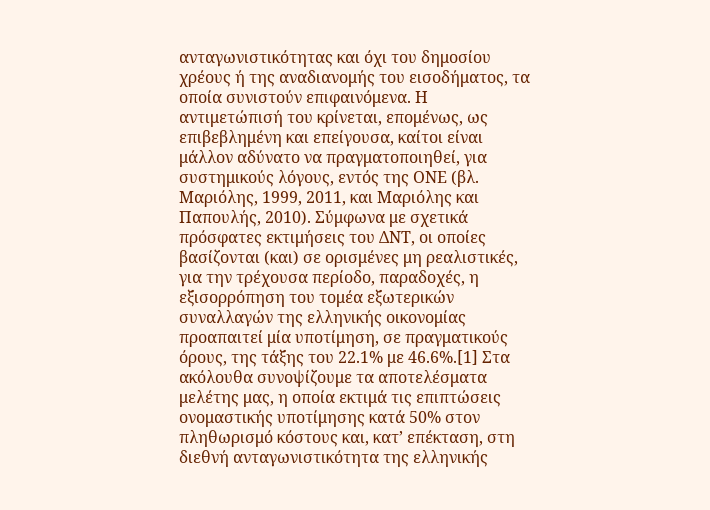ανταγωνιστικότητας και όχι του δημοσίου χρέους ή της αναδιανομής του εισοδήματος, τα οποία συνιστούν επιφαινόμενα. Η αντιμετώπισή του κρίνεται, επομένως, ως επιβεβλημένη και επείγουσα, καίτοι είναι μάλλον αδύνατο να πραγματοποιηθεί, για συστημικούς λόγους, εντός της ΟΝΕ (βλ. Μαριόλης, 1999, 2011, και Μαριόλης και Παπουλής, 2010). Σύμφωνα με σχετικά πρόσφατες εκτιμήσεις του ΔΝΤ, οι οποίες βασίζονται (και) σε ορισμένες μη ρεαλιστικές, για την τρέχουσα περίοδο, παραδοχές, η εξισορρόπηση του τομέα εξωτερικών συναλλαγών της ελληνικής οικονομίας προαπαιτεί μία υποτίμηση, σε πραγματικούς όρους, της τάξης του 22.1% με 46.6%.[1] Στα ακόλουθα συνοψίζουμε τα αποτελέσματα μελέτης μας, η οποία εκτιμά τις επιπτώσεις ονομαστικής υποτίμησης κατά 50% στον πληθωρισμό κόστους και, κατ’ επέκταση, στη διεθνή ανταγωνιστικότητα της ελληνικής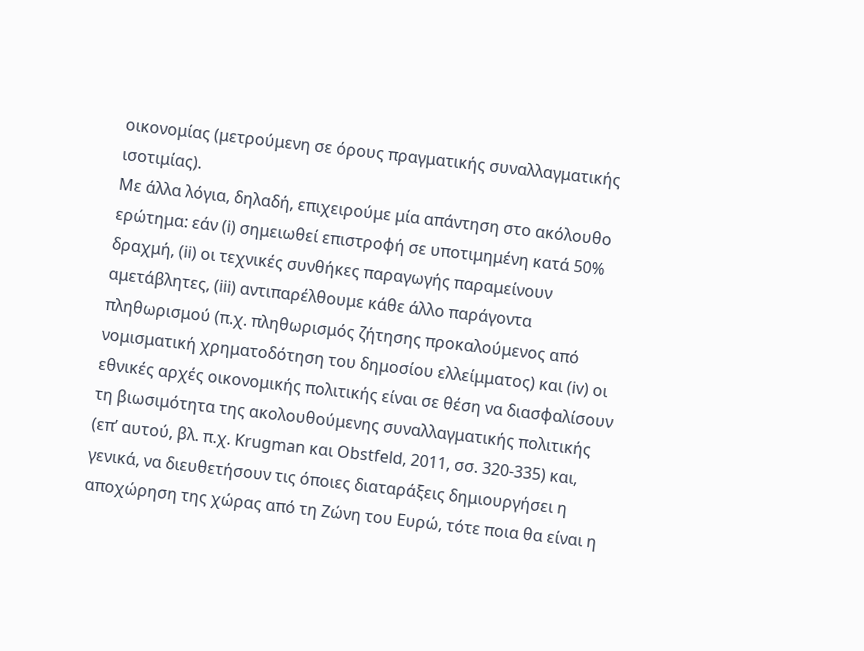οικονομίας (μετρούμενη σε όρους πραγματικής συναλλαγματικής ισοτιμίας).
Με άλλα λόγια, δηλαδή, επιχειρούμε μία απάντηση στο ακόλουθο ερώτημα: εάν (i) σημειωθεί επιστροφή σε υποτιμημένη κατά 50% δραχμή, (ii) οι τεχνικές συνθήκες παραγωγής παραμείνουν αμετάβλητες, (iii) αντιπαρέλθουμε κάθε άλλο παράγοντα πληθωρισμού (π.χ. πληθωρισμός ζήτησης προκαλούμενος από νομισματική χρηματοδότηση του δημοσίου ελλείμματος) και (iv) οι εθνικές αρχές οικονομικής πολιτικής είναι σε θέση να διασφαλίσουν τη βιωσιμότητα της ακολουθούμενης συναλλαγματικής πολιτικής (επ’ αυτού, βλ. π.χ. Krugman και Obstfeld, 2011, σσ. 320-335) και, γενικά, να διευθετήσουν τις όποιες διαταράξεις δημιουργήσει η αποχώρηση της χώρας από τη Ζώνη του Ευρώ, τότε ποια θα είναι η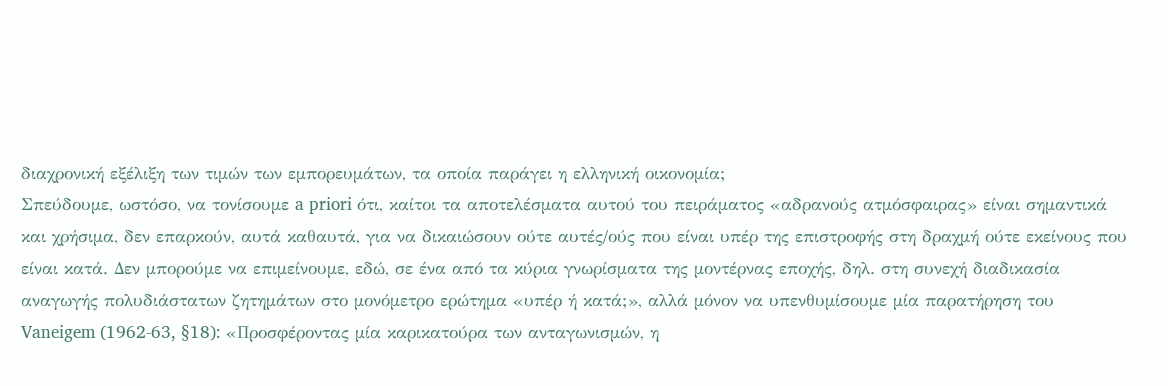διαχρονική εξέλιξη των τιμών των εμπορευμάτων, τα οποία παράγει η ελληνική οικονομία;
Σπεύδουμε, ωστόσο, να τονίσουμε a priori ότι, καίτοι τα αποτελέσματα αυτού του πειράματος «αδρανούς ατμόσφαιρας» είναι σημαντικά και χρήσιμα, δεν επαρκούν, αυτά καθαυτά, για να δικαιώσουν ούτε αυτές/ούς που είναι υπέρ της επιστροφής στη δραχμή ούτε εκείνους που είναι κατά. Δεν μπορούμε να επιμείνουμε, εδώ, σε ένα από τα κύρια γνωρίσματα της μοντέρνας εποχής, δηλ. στη συνεχή διαδικασία αναγωγής πολυδιάστατων ζητημάτων στο μονόμετρο ερώτημα «υπέρ ή κατά;», αλλά μόνον να υπενθυμίσουμε μία παρατήρηση του Vaneigem (1962-63, §18): «Προσφέροντας μία καρικατούρα των ανταγωνισμών, η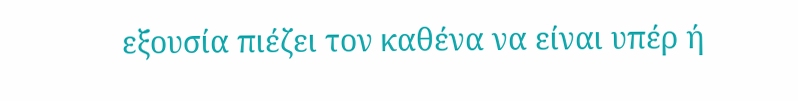εξουσία πιέζει τον καθένα να είναι υπέρ ή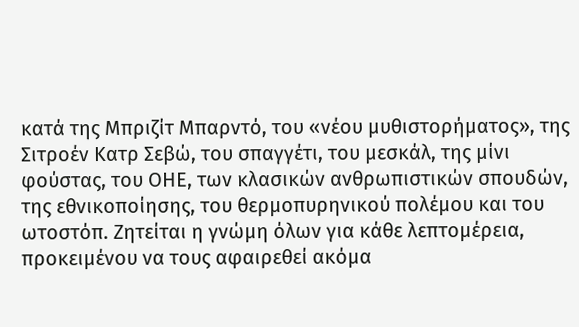κατά της Μπριζίτ Μπαρντό, του «νέου μυθιστορήματος», της Σιτροέν Κατρ Σεβώ, του σπαγγέτι, του μεσκάλ, της μίνι φούστας, του ΟΗΕ, των κλασικών ανθρωπιστικών σπουδών, της εθνικοποίησης, του θερμοπυρηνικού πολέμου και του ωτοστόπ. Ζητείται η γνώμη όλων για κάθε λεπτομέρεια, προκειμένου να τους αφαιρεθεί ακόμα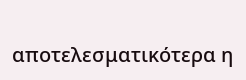αποτελεσματικότερα η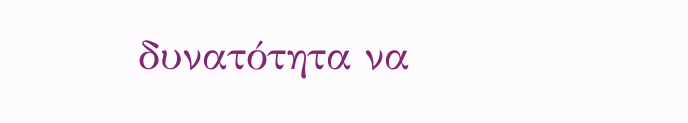δυνατότητα να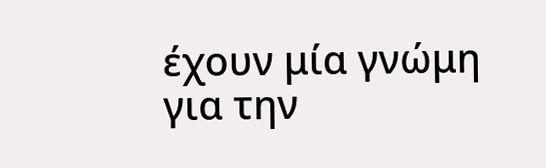έχουν μία γνώμη για την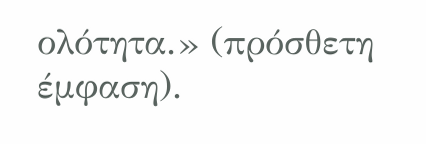ολότητα.» (πρόσθετη έμφαση).